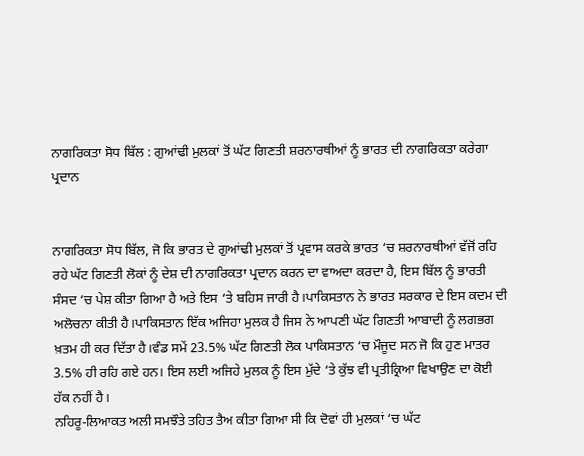ਨਾਗਰਿਕਤਾ ਸੋਧ ਬਿੱਲ : ਗੁਆਂਢੀ ਮੁਲਕਾਂ ਤੋਂ ਘੱਟ ਗਿਣਤੀ ਸ਼ਰਨਾਰਥੀਆਂ ਨੂੰ ਭਾਰਤ ਦੀ ਨਾਗਰਿਕਤਾ ਕਰੇਗਾ ਪ੍ਰਦਾਨ


ਨਾਗਰਿਕਤਾ ਸੋਧ ਬਿੱਲ, ਜੋ ਕਿ ਭਾਰਤ ਦੇ ਗੁਆਂਢੀ ਮੁਲਕਾਂ ਤੋਂ ਪ੍ਰਵਾਸ ਕਰਕੇ ਭਾਰਤ ‘ਚ ਸ਼ਰਨਾਰਥੀਆਂ ਵੱਜੋਂ ਰਹਿ ਰਹੇ ਘੱਟ ਗਿਣਤੀ ਲੋਕਾਂ ਨੂੰ ਦੇਸ਼ ਦੀ ਨਾਗਰਿਕਤਾ ਪ੍ਰਦਾਨ ਕਰਨ ਦਾ ਵਾਅਦਾ ਕਰਦਾ ਹੈ, ਇਸ ਬਿੱਲ ਨੂੰ ਭਾਰਤੀ ਸੰਸਦ ‘ਚ ਪੇਸ਼ ਕੀਤਾ ਗਿਆ ਹੈ ਅਤੇ ਇਸ ‘ਤੇ ਬਹਿਸ ਜਾਰੀ ਹੈ।ਪਾਕਿਸਤਾਨ ਨੇ ਭਾਰਤ ਸਰਕਾਰ ਦੇ ਇਸ ਕਦਮ ਦੀ ਅਲੋਚਨਾ ਕੀਤੀ ਹੈ।ਪਾਕਿਸਤਾਨ ਇੱਕ ਅਜਿਹਾ ਮੁਲਕ ਹੈ ਜਿਸ ਨੇ ਆਪਣੀ ਘੱਟ ਗਿਣਤੀ ਆਬਾਦੀ ਨੂੰ ਲਗਭਗ ਖ਼ਤਮ ਹੀ ਕਰ ਦਿੱਤਾ ਹੈ।ਵੰਡ ਸਮੇਂ 23.5% ਘੱਟ ਗਿਣਤੀ ਲੋਕ ਪਾਕਿਸਤਾਨ ‘ਚ ਮੌਜੂਦ ਸਨ ਜੋ ਕਿ ਹੁਣ ਮਾਤਰ 3.5% ਹੀ ਰਹਿ ਗਏ ਹਨ। ਇਸ ਲਈ ਅਜਿਹੇ ਮੁਲਕ ਨੂੰ ਇਸ ਮੁੱਦੇ ‘ਤੇ ਕੁੱਝ ਵੀ ਪ੍ਰਤੀਕ੍ਰਿਆ ਵਿਖਾਉਣ ਦਾ ਕੋਈ ਹੱਕ ਨਹੀਂ ਹੈ।
ਨਹਿਰੂ-ਲਿਆਕਤ ਅਲੀ ਸਮਝੌਤੇ ਤਹਿਤ ਤੈਅ ਕੀਤਾ ਗਿਆ ਸੀ ਕਿ ਦੋਵਾਂ ਹੀ ਮੁਲਕਾਂ ‘ਚ ਘੱਟ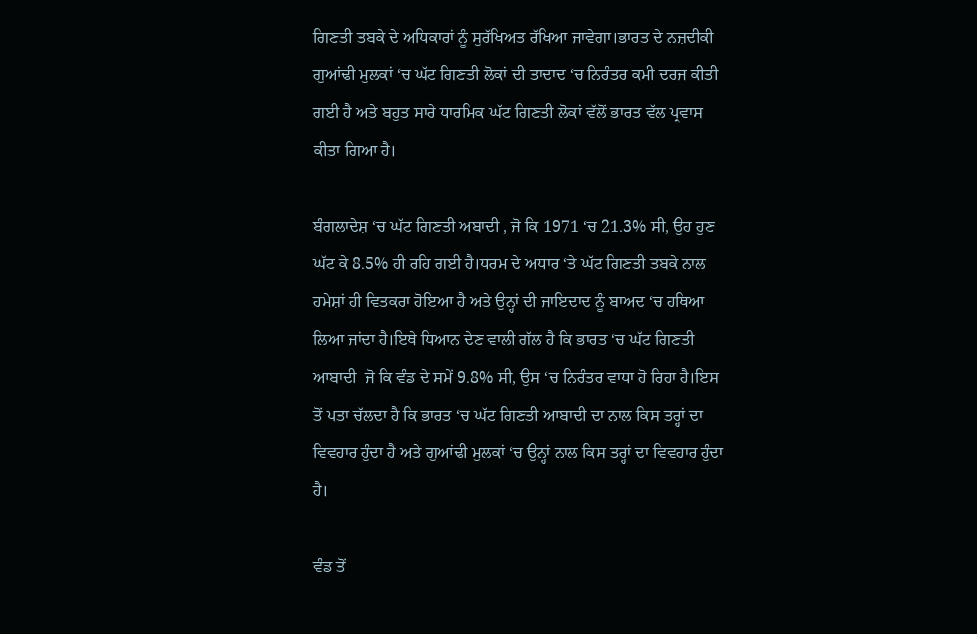ਗਿਣਤੀ ਤਬਕੇ ਦੇ ਅਧਿਕਾਰਾਂ ਨੂੰ ਸੁਰੱਖਿਅਤ ਰੱਖਿਆ ਜਾਵੇਗਾ।ਭਾਰਤ ਦੇ ਨਜ਼ਦੀਕੀ ਗੁਆਂਢੀ ਮੁਲਕਾਂ ‘ਚ ਘੱਟ ਗਿਣਤੀ ਲੋਕਾਂ ਦੀ ਤਾਦਾਦ ‘ਚ ਨਿਰੰਤਰ ਕਮੀ ਦਰਜ ਕੀਤੀ ਗਈ ਹੈ ਅਤੇ ਬਹੁਤ ਸਾਰੇ ਧਾਰਮਿਕ ਘੱਟ ਗਿਣਤੀ ਲੋਕਾਂ ਵੱਲੋਂ ਭਾਰਤ ਵੱਲ ਪ੍ਰਵਾਸ ਕੀਤਾ ਗਿਆ ਹੈ।

ਬੰਗਲਾਦੇਸ਼ ‘ਚ ਘੱਟ ਗਿਣਤੀ ਅਬਾਦੀ , ਜੋ ਕਿ 1971 ‘ਚ 21.3% ਸੀ, ਉਹ ਹੁਣ ਘੱਟ ਕੇ 8.5% ਹੀ ਰਹਿ ਗਈ ਹੈ।ਧਰਮ ਦੇ ਅਧਾਰ ‘ਤੇ ਘੱਟ ਗਿਣਤੀ ਤਬਕੇ ਨਾਲ ਹਮੇਸ਼ਾਂ ਹੀ ਵਿਤਕਰਾ ਹੋਇਆ ਹੈ ਅਤੇ ਉਨ੍ਹਾਂ ਦੀ ਜਾਇਦਾਦ ਨੂੰ ਬਾਅਦ ‘ਚ ਹਥਿਆ ਲਿਆ ਜਾਂਦਾ ਹੈ।ਇਥੇ ਧਿਆਨ ਦੇਣ ਵਾਲੀ ਗੱਲ ਹੈ ਕਿ ਭਾਰਤ ‘ਚ ਘੱਟ ਗਿਣਤੀ ਆਬਾਦੀ  ਜੋ ਕਿ ਵੰਡ ਦੇ ਸਮੇਂ 9.8% ਸੀ, ਉਸ ‘ਚ ਨਿਰੰਤਰ ਵਾਧਾ ਹੋ ਰਿਹਾ ਹੈ।ਇਸ ਤੋਂ ਪਤਾ ਚੱਲਦਾ ਹੈ ਕਿ ਭਾਰਤ ‘ਚ ਘੱਟ ਗਿਣਤੀ ਆਬਾਦੀ ਦਾ ਨਾਲ ਕਿਸ ਤਰ੍ਹਾਂ ਦਾ ਵਿਵਹਾਰ ਹੁੰਦਾ ਹੈ ਅਤੇ ਗੁਆਂਢੀ ਮੁਲਕਾਂ ‘ਚ ਉਨ੍ਹਾਂ ਨਾਲ ਕਿਸ ਤਰ੍ਹਾਂ ਦਾ ਵਿਵਹਾਰ ਹੁੰਦਾ ਹੈ।

ਵੰਡ ਤੋਂ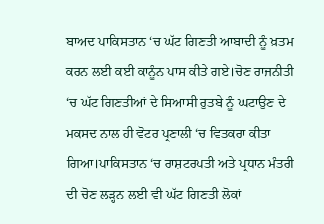ਬਾਅਦ ਪਾਕਿਸਤਾਨ ‘ਚ ਘੱਟ ਗਿਣਤੀ ਆਬਾਦੀ ਨੂੰ ਖ਼ਤਮ ਕਰਨ ਲਈ ਕਈ ਕਾਨੂੰਨ ਪਾਸ ਕੀਤੇ ਗਏ।ਚੋਣ ਰਾਜਨੀਤੀ ‘ਚ ਘੱਟ ਗਿਣਤੀਆਂ ਦੇ ਸਿਆਸੀ ਰੁਤਬੇ ਨੂੰ ਘਟਾਉਣ ਦੇ ਮਕਸਦ ਨਾਲ ਹੀ ਵੋਟਰ ਪ੍ਰਣਾਲੀ ‘ਚ ਵਿਤਕਰਾ ਕੀਤਾ ਗਿਆ।ਪਾਕਿਸਤਾਨ ‘ਚ ਰਾਸ਼ਟਰਪਤੀ ਅਤੇ ਪ੍ਰਧਾਨ ਮੰਤਰੀ ਦੀ ਚੋਣ ਲੜ੍ਹਨ ਲਈ ਵੀ ਘੱਟ ਗਿਣਤੀ ਲੋਕਾਂ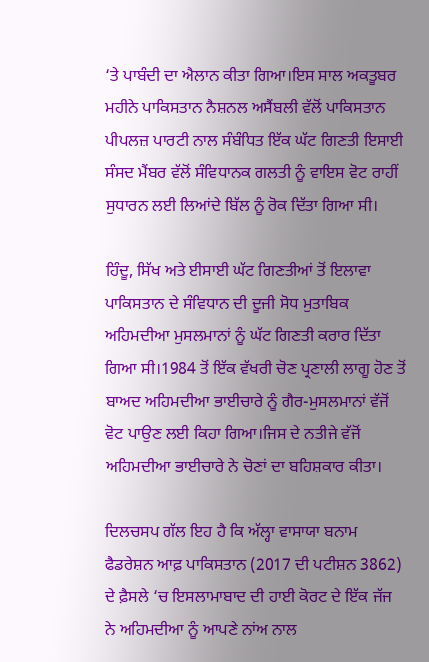‘ਤੇ ਪਾਬੰਦੀ ਦਾ ਐਲਾਨ ਕੀਤਾ ਗਿਆ।ਇਸ ਸਾਲ ਅਕਤੂਬਰ ਮਹੀਨੇ ਪਾਕਿਸਤਾਨ ਨੈਸ਼ਨਲ ਅਸੈਂਬਲੀ ਵੱਲੋਂ ਪਾਕਿਸਤਾਨ ਪੀਪਲਜ਼ ਪਾਰਟੀ ਨਾਲ ਸੰਬੰਧਿਤ ਇੱਕ ਘੱਟ ਗਿਣਤੀ ਇਸਾਈ ਸੰਸਦ ਮੈਂਬਰ ਵੱਲੋਂ ਸੰਵਿਧਾਨਕ ਗਲਤੀ ਨੂੰ ਵਾਇਸ ਵੋਟ ਰਾਹੀਂ ਸੁਧਾਰਨ ਲਈ ਲਿਆਂਦੇ ਬਿੱਲ ਨੂੰ ਰੋਕ ਦਿੱਤਾ ਗਿਆ ਸੀ।

ਹਿੰਦੂ, ਸਿੱਖ ਅਤੇ ਈਸਾਈ ਘੱਟ ਗਿਣਤੀਆਂ ਤੋਂ ਇਲਾਵਾ ਪਾਕਿਸਤਾਨ ਦੇ ਸੰਵਿਧਾਨ ਦੀ ਦੂਜੀ ਸੋਧ ਮੁਤਾਬਿਕ ਅਹਿਮਦੀਆ ਮੁਸਲਮਾਨਾਂ ਨੂੰ ਘੱਟ ਗਿਣਤੀ ਕਰਾਰ ਦਿੱਤਾ ਗਿਆ ਸੀ।1984 ਤੋਂ ਇੱਕ ਵੱਖਰੀ ਚੋਣ ਪ੍ਰਣਾਲੀ ਲਾਗੂ ਹੋਣ ਤੋਂ ਬਾਅਦ ਅਹਿਮਦੀਆ ਭਾਈਚਾਰੇ ਨੂੰ ਗੈਰ-ਮੁਸਲਮਾਨਾਂ ਵੱਜੋਂ ਵੋਟ ਪਾਉਣ ਲਈ ਕਿਹਾ ਗਿਆ।ਜਿਸ ਦੇ ਨਤੀਜੇ ਵੱਜੋਂ ਅਹਿਮਦੀਆ ਭਾਈਚਾਰੇ ਨੇ ਚੋਣਾਂ ਦਾ ਬਹਿਸ਼ਕਾਰ ਕੀਤਾ।

ਦਿਲਚਸਪ ਗੱਲ ਇਹ ਹੈ ਕਿ ਅੱਲ੍ਹਾ ਵਾਸਾਯਾ ਬਨਾਮ ਫੈਡਰੇਸ਼ਨ ਆਫ਼ ਪਾਕਿਸਤਾਨ (2017 ਦੀ ਪਟੀਸ਼ਨ 3862) ਦੇ ਫ਼ੈਸਲੇ ‘ਚ ਇਸਲਾਮਾਬਾਦ ਦੀ ਹਾਈ ਕੋਰਟ ਦੇ ਇੱਕ ਜੱਜ ਨੇ ਅਹਿਮਦੀਆ ਨੂੰ ਆਪਣੇ ਨਾਂਅ ਨਾਲ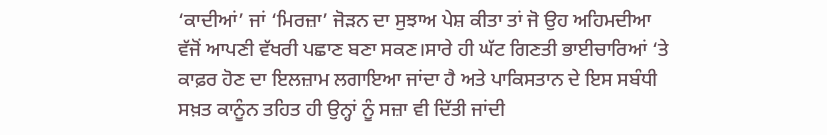‘ਕਾਦੀਆਂ’ ਜਾਂ ‘ਮਿਰਜ਼ਾ’ ਜੋੜਨ ਦਾ ਸੁਝਾਅ ਪੇਸ਼ ਕੀਤਾ ਤਾਂ ਜੋ ਉਹ ਅਹਿਮਦੀਆ ਵੱਜੋਂ ਆਪਣੀ ਵੱਖਰੀ ਪਛਾਣ ਬਣਾ ਸਕਣ।ਸਾਰੇ ਹੀ ਘੱਟ ਗਿਣਤੀ ਭਾਈਚਾਰਿਆਂ ‘ਤੇ ਕਾਫ਼ਰ ਹੋਣ ਦਾ ਇਲਜ਼ਾਮ ਲਗਾਇਆ ਜਾਂਦਾ ਹੈ ਅਤੇ ਪਾਕਿਸਤਾਨ ਦੇ ਇਸ ਸਬੰਧੀ ਸਖ਼ਤ ਕਾਨੂੰਨ ਤਹਿਤ ਹੀ ਉਨ੍ਹਾਂ ਨੂੰ ਸਜ਼ਾ ਵੀ ਦਿੱਤੀ ਜਾਂਦੀ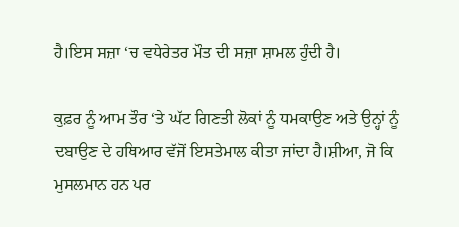ਹੈ।ਇਸ ਸਜ਼ਾ ‘ਚ ਵਧੇਰੇਤਰ ਮੌਤ ਦੀ ਸਜ਼ਾ ਸ਼ਾਮਲ ਹੁੰਦੀ ਹੈ।

ਕੁਫ਼ਰ ਨੂੰ ਆਮ ਤੌਰ ‘ਤੇ ਘੱਟ ਗਿਣਤੀ ਲੋਕਾਂ ਨੂੰ ਧਮਕਾਉਣ ਅਤੇ ਉਨ੍ਹਾਂ ਨੂੰ ਦਬਾਉਣ ਦੇ ਹਥਿਆਰ ਵੱਜੋਂ ਇਸਤੇਮਾਲ ਕੀਤਾ ਜਾਂਦਾ ਹੈ।ਸ਼ੀਆ, ਜੋ ਕਿ ਮੁਸਲਮਾਨ ਹਨ ਪਰ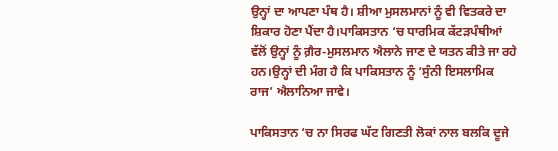ਉਨ੍ਹਾਂ ਦਾ ਆਪਣਾ ਪੰਥ ਹੈ। ਸ਼ੀਆ ਮੁਸਲਮਾਨਾਂ ਨੂੰ ਵੀ ਵਿਤਕਰੇ ਦਾ ਸ਼ਿਕਾਰ ਹੋਣਾ ਪੈਂਦਾ ਹੈ।ਪਾਕਿਸਤਾਨ ‘ਚ ਧਾਰਮਿਕ ਕੱਟੜਪੰਥੀਆਂ ਵੱਲੋਂ ਉਨ੍ਹਾਂ ਨੂੰ ਗ਼ੈਰ-ਮੁਸਲਮਾਨ ਐਲਾਨੇ ਜਾਣ ਦੇ ਯਤਨ ਕੀਤੇ ਜਾ ਰਹੇ ਹਨ।ਉਨ੍ਹਾਂ ਦੀ ਮੰਗ ਹੈ ਕਿ ਪਾਕਿਸਤਾਨ ਨੂੰ ‘ਸੁੰਨੀ ਇਸਲਾਮਿਕ ਰਾਜ’ ਐਲਾਨਿਆ ਜਾਵੇ।

ਪਾਕਿਸਤਾਨ ‘ਚ ਨਾ ਸਿਰਫ ਘੱਟ ਗਿਣਤੀ ਲੋਕਾਂ ਨਾਲ ਬਲਕਿ ਦੂਜੇ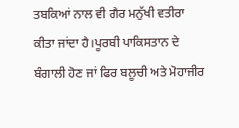ਤਬਕਿਆਂ ਨਾਲ ਵੀ ਗੈਰ ਮਨੁੱਖੀ ਵਤੀਰਾ ਕੀਤਾ ਜਾਂਦਾ ਹੈ।ਪੂਰਬੀ ਪਾਕਿਸਤਾਨ ਦੇ ਬੰਗਾਲੀ ਹੋਣ ਜਾਂ ਫਿਰ ਬਲੂਚੀ ਅਤੇ ਮੋਹਾਜੀਰ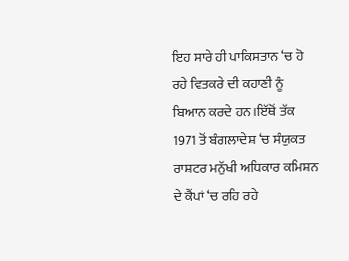ਇਹ ਸਾਰੇ ਹੀ ਪਾਕਿਸਤਾਨ ‘ਚ ਹੋ ਰਹੇ ਵਿਤਕਰੇ ਦੀ ਕਹਾਣੀ ਨੂੰ ਬਿਆਨ ਕਰਦੇ ਹਨ।ਇੱਥੋਂ ਤੱਕ 1971 ਤੋਂ ਬੰਗਲਾਦੇਸ਼ ‘ਚ ਸੰਯੁਕਤ ਰਾਸ਼ਟਰ ਮਨੁੱਖੀ ਅਧਿਕਾਰ ਕਮਿਸ਼ਨ ਦੇ ਕੈਂਪਾਂ ‘ਚ ਰਹਿ ਰਹੇ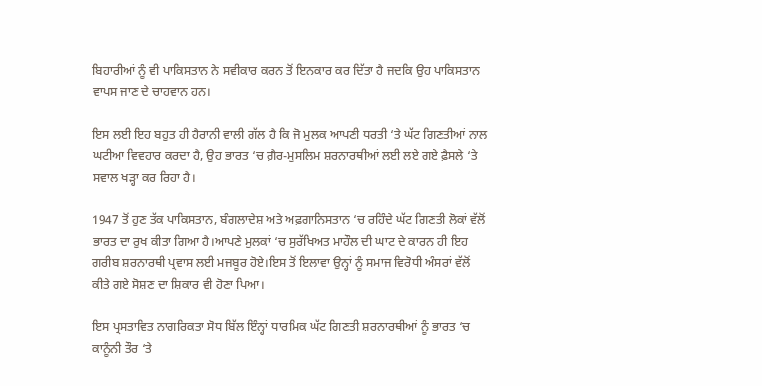ਬਿਹਾਰੀਆਂ ਨੂੰ ਵੀ ਪਾਕਿਸਤਾਨ ਨੇ ਸਵੀਕਾਰ ਕਰਨ ਤੋਂ ਇਨਕਾਰ ਕਰ ਦਿੱਤਾ ਹੈ ਜਦਕਿ ਉਹ ਪਾਕਿਸਤਾਨ ਵਾਪਸ ਜਾਣ ਦੇ ਚਾਹਵਾਨ ਹਨ।

ਇਸ ਲਈ ਇਹ ਬਹੁਤ ਹੀ ਹੈਰਾਨੀ ਵਾਲੀ ਗੱਲ ਹੈ ਕਿ ਜੋ ਮੁਲਕ ਆਪਣੀ ਧਰਤੀ ‘ਤੇ ਘੱਟ ਗਿਣਤੀਆਂ ਨਾਲ ਘਟੀਆ ਵਿਵਹਾਰ ਕਰਦਾ ਹੈ, ਉਹ ਭਾਰਤ ‘ਚ ਗ਼ੈਰ-ਮੁਸਲਿਮ ਸ਼ਰਨਾਰਥੀਆਂ ਲਈ ਲਏ ਗਏ ਫ਼ੈਸਲੇ ‘ਤੇ ਸਵਾਲ ਖੜ੍ਹਾ ਕਰ ਰਿਹਾ ਹੈ।

1947 ਤੋਂ ਹੁਣ ਤੱਕ ਪਾਕਿਸਤਾਨ, ਬੰਗਲਾਦੇਸ਼ ਅਤੇ ਅਫ਼ਗਾਨਿਸਤਾਨ ‘ਚ ਰਹਿੰਦੇ ਘੱਟ ਗਿਣਤੀ ਲੋਕਾਂ ਵੱਲੋਂ ਭਾਰਤ ਦਾ ਰੁਖ ਕੀਤਾ ਗਿਆ ਹੈ।ਆਪਣੇ ਮੁਲਕਾਂ ‘ਚ ਸੁਰੱਖਿਅਤ ਮਾਹੌਲ ਦੀ ਘਾਟ ਦੇ ਕਾਰਨ ਹੀ ਇਹ ਗਰੀਬ ਸ਼ਰਨਾਰਥੀ ਪ੍ਰਵਾਸ ਲਈ ਮਜਬੂਰ ਹੋਏ।ਇਸ ਤੋਂ ਇਲਾਵਾ ਉਨ੍ਹਾਂ ਨੂੰ ਸਮਾਜ ਵਿਰੋਧੀ ਅੰਸਰਾਂ ਵੱਲੋਂ ਕੀਤੇ ਗਏ ਸੋਸ਼ਣ ਦਾ ਸ਼ਿਕਾਰ ਵੀ ਹੋਣਾ ਪਿਆ।

ਇਸ ਪ੍ਰਸਤਾਵਿਤ ਨਾਗਰਿਕਤਾ ਸੋਧ ਬਿੱਲ ਇੰਨ੍ਹਾਂ ਧਾਰਮਿਕ ਘੱਟ ਗਿਣਤੀ ਸ਼ਰਨਾਰਥੀਆਂ ਨੂੰ ਭਾਰਤ ‘ਚ ਕਾਨੂੰਨੀ ਤੌਰ ‘ਤੇ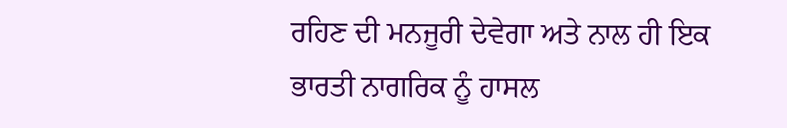ਰਹਿਣ ਦੀ ਮਨਜੂਰੀ ਦੇਵੇਗਾ ਅਤੇ ਨਾਲ ਹੀ ਇਕ ਭਾਰਤੀ ਨਾਗਰਿਕ ਨੂੰ ਹਾਸਲ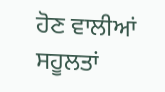ਹੋਣ ਵਾਲੀਆਂ ਸਹੂਲਤਾਂ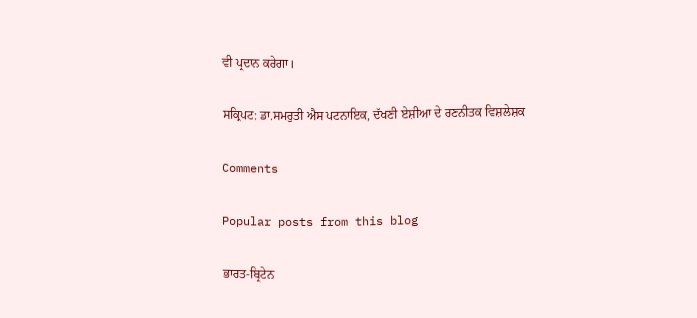ਵੀ ਪ੍ਰਦਾਨ ਕਰੇਗਾ।

ਸਕ੍ਰਿਪਟ: ਡਾ.ਸਮਰੁਤੀ ਐਸ ਪਟਨਾਇਕ, ਦੱਖਣੀ ਏਸ਼ੀਆ ਦੇ ਰਣਨੀਤਕ ਵਿਸ਼ਲੇਸ਼ਕ

Comments

Popular posts from this blog

ਭਾਰਤ-ਬ੍ਰਿਟੇਨ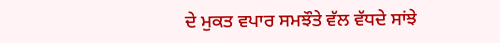ਦੇ ਮੁਕਤ ਵਪਾਰ ਸਮਝੌਤੇ ਵੱਲ ਵੱਧਦੇ ਸਾਂਝੇ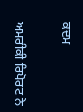ਕਦਮ

ਅਮਰੀਕੀ ਰਿਪੋਰਟ ਨੇ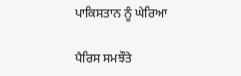ਪਾਕਿਸਤਾਨ ਨੂੰ ਘੇਰਿਆ

ਪੈਰਿਸ ਸਮਝੌਤੇ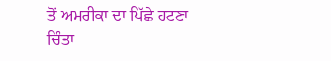ਤੋਂ ਅਮਰੀਕਾ ਦਾ ਪਿੱਛੇ ਹਟਣਾ ਚਿੰਤਾ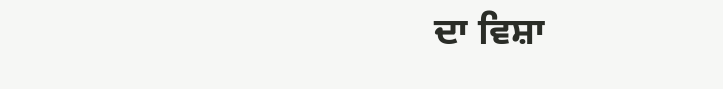ਦਾ ਵਿਸ਼ਾ